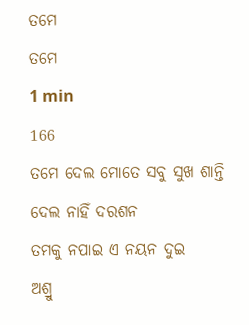ତମେ
ତମେ
1 min
166
ତମେ ଦେଲ ମୋତେ ସବୁ ସୁଖ ଶାନ୍ତି
ଦେଲ ନାହିଁ ଦରଶନ
ତମକୁ ନପାଇ ଏ ନୟନ ଦୁଇ
ଅଶ୍ରୁ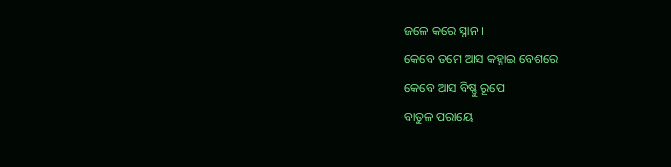ଜଳେ କରେ ସ୍ନାନ ।
କେବେ ତମେ ଆସ କହ୍ନାଇ ବେଶରେ
କେବେ ଆସ ବିଷ୍ଣୁ ରୂପେ
ବାତୁଳ ପରାୟେ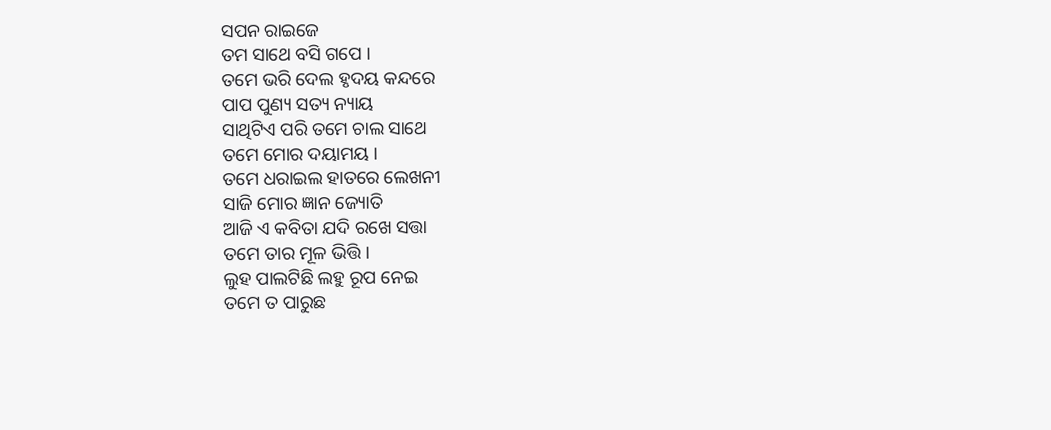ସପନ ରାଇଜେ
ତମ ସାଥେ ବସି ଗପେ ।
ତମେ ଭରି ଦେଲ ହୃଦୟ କନ୍ଦରେ
ପାପ ପୁଣ୍ୟ ସତ୍ୟ ନ୍ୟାୟ
ସାଥିଟିଏ ପରି ତମେ ଚାଲ ସାଥେ
ତମେ ମୋର ଦୟାମୟ ।
ତମେ ଧରାଇଲ ହାତରେ ଲେଖନୀ
ସାଜି ମୋର ଜ୍ଞାନ ଜ୍ୟୋତି
ଆଜି ଏ କବିତା ଯଦି ରଖେ ସତ୍ତା
ତମେ ତାର ମୂଳ ଭିତ୍ତି ।
ଲୁହ ପାଲଟିଛି ଲହୁ ରୂପ ନେଇ
ତମେ ତ ପାରୁଛ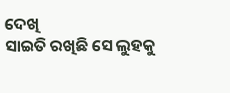ଦେଖି
ସାଇତି ରଖିଛି ସେ ଲୁହକୁ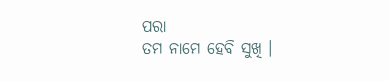ପରା
ତମ ନାମେ ହେବି ସୁଖି ।